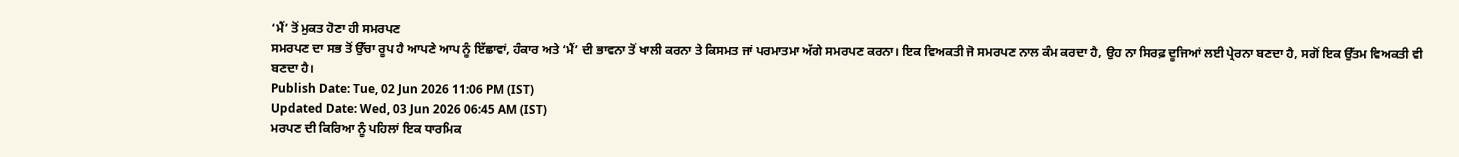‘ਮੈਂ’ ਤੋਂ ਮੁਕਤ ਹੋਣਾ ਹੀ ਸਮਰਪਣ
ਸਮਰਪਣ ਦਾ ਸਭ ਤੋਂ ਉੱਚਾ ਰੂਪ ਹੈ ਆਪਣੇ ਆਪ ਨੂੰ ਇੱਛਾਵਾਂ, ਹੰਕਾਰ ਅਤੇ ‘ਮੈਂ’ ਦੀ ਭਾਵਨਾ ਤੋਂ ਖਾਲੀ ਕਰਨਾ ਤੇ ਕਿਸਮਤ ਜਾਂ ਪਰਮਾਤਮਾ ਅੱਗੇ ਸਮਰਪਣ ਕਰਨਾ। ਇਕ ਵਿਅਕਤੀ ਜੋ ਸਮਰਪਣ ਨਾਲ ਕੰਮ ਕਰਦਾ ਹੈ, ਉਹ ਨਾ ਸਿਰਫ਼ ਦੂਜਿਆਂ ਲਈ ਪ੍ਰੇਰਨਾ ਬਣਦਾ ਹੈ, ਸਗੋਂ ਇਕ ਉੱਤਮ ਵਿਅਕਤੀ ਵੀ ਬਣਦਾ ਹੈ।
Publish Date: Tue, 02 Jun 2026 11:06 PM (IST)
Updated Date: Wed, 03 Jun 2026 06:45 AM (IST)
ਮਰਪਣ ਦੀ ਕਿਰਿਆ ਨੂੰ ਪਹਿਲਾਂ ਇਕ ਧਾਰਮਿਕ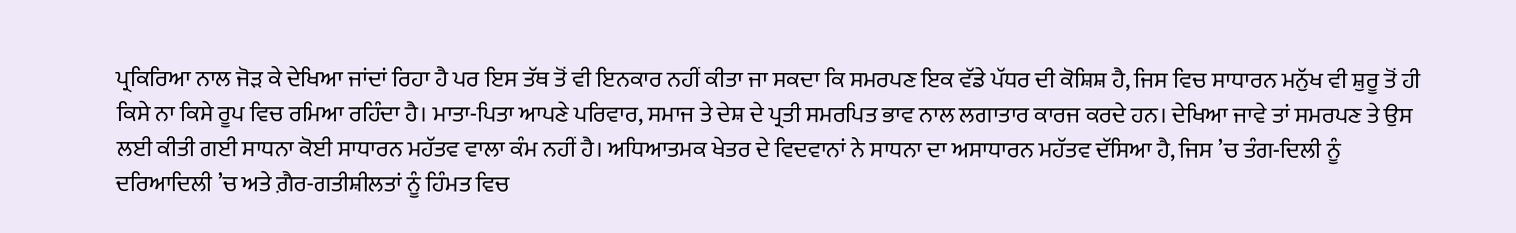ਪ੍ਰਕਿਰਿਆ ਨਾਲ ਜੋੜ ਕੇ ਦੇਖਿਆ ਜਾਂਦਾਂ ਰਿਹਾ ਹੈ ਪਰ ਇਸ ਤੱਥ ਤੋਂ ਵੀ ਇਨਕਾਰ ਨਹੀਂ ਕੀਤਾ ਜਾ ਸਕਦਾ ਕਿ ਸਮਰਪਣ ਇਕ ਵੱਡੇ ਪੱਧਰ ਦੀ ਕੋਸ਼ਿਸ਼ ਹੈ, ਜਿਸ ਵਿਚ ਸਾਧਾਰਨ ਮਨੁੱਖ ਵੀ ਸ਼ੁਰੂ ਤੋਂ ਹੀ ਕਿਸੇ ਨਾ ਕਿਸੇ ਰੂਪ ਵਿਚ ਰਮਿਆ ਰਹਿੰਦਾ ਹੈ। ਮਾਤਾ-ਪਿਤਾ ਆਪਣੇ ਪਰਿਵਾਰ, ਸਮਾਜ ਤੇ ਦੇਸ਼ ਦੇ ਪ੍ਰਤੀ ਸਮਰਪਿਤ ਭਾਵ ਨਾਲ ਲਗਾਤਾਰ ਕਾਰਜ ਕਰਦੇ ਹਨ। ਦੇਖਿਆ ਜਾਵੇ ਤਾਂ ਸਮਰਪਣ ਤੇ ਉਸ ਲਈ ਕੀਤੀ ਗਈ ਸਾਧਨਾ ਕੋਈ ਸਾਧਾਰਨ ਮਹੱਤਵ ਵਾਲਾ ਕੰਮ ਨਹੀਂ ਹੈ। ਅਧਿਆਤਮਕ ਖੇਤਰ ਦੇ ਵਿਦਵਾਨਾਂ ਨੇ ਸਾਧਨਾ ਦਾ ਅਸਾਧਾਰਨ ਮਹੱਤਵ ਦੱਸਿਆ ਹੈ, ਜਿਸ ’ਚ ਤੰਗ-ਦਿਲੀ ਨੂੰ ਦਰਿਆਦਿਲੀ ’ਚ ਅਤੇ ਗ਼ੈਰ-ਗਤੀਸ਼ੀਲਤਾਂ ਨੂੰ ਹਿੰਮਤ ਵਿਚ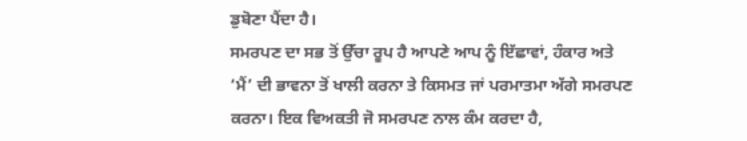ਡੁਬੋਣਾ ਪੈਂਦਾ ਹੈ।
ਸਮਰਪਣ ਦਾ ਸਭ ਤੋਂ ਉੱਚਾ ਰੂਪ ਹੈ ਆਪਣੇ ਆਪ ਨੂੰ ਇੱਛਾਵਾਂ, ਹੰਕਾਰ ਅਤੇ ‘ਮੈਂ’ ਦੀ ਭਾਵਨਾ ਤੋਂ ਖਾਲੀ ਕਰਨਾ ਤੇ ਕਿਸਮਤ ਜਾਂ ਪਰਮਾਤਮਾ ਅੱਗੇ ਸਮਰਪਣ ਕਰਨਾ। ਇਕ ਵਿਅਕਤੀ ਜੋ ਸਮਰਪਣ ਨਾਲ ਕੰਮ ਕਰਦਾ ਹੈ,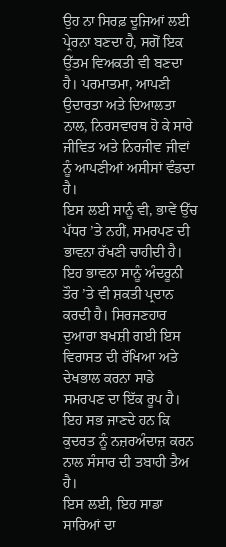ਉਹ ਨਾ ਸਿਰਫ਼ ਦੂਜਿਆਂ ਲਈ ਪ੍ਰੇਰਨਾ ਬਣਦਾ ਹੈ, ਸਗੋਂ ਇਕ ਉੱਤਮ ਵਿਅਕਤੀ ਵੀ ਬਣਦਾ ਹੈ। ਪਰਮਾਤਮਾ, ਆਪਣੀ ਉਦਾਰਤਾ ਅਤੇ ਦਿਆਲਤਾ ਨਾਲ, ਨਿਰਸਵਾਰਥ ਹੋ ਕੇ ਸਾਰੇ ਜੀਵਿਤ ਅਤੇ ਨਿਰਜੀਵ ਜੀਵਾਂ ਨੂੰ ਆਪਣੀਆਂ ਅਸੀਸਾਂ ਵੰਡਦਾ ਹੈ।
ਇਸ ਲਈ ਸਾਨੂੰ ਵੀ, ਭਾਵੇਂ ਉੱਚ ਪੱਧਰ ’ਤੇ ਨਹੀਂ, ਸਮਰਪਣ ਦੀ ਭਾਵਨਾ ਰੱਖਣੀ ਚਾਹੀਦੀ ਹੈ। ਇਹ ਭਾਵਨਾ ਸਾਨੂੰ ਅੰਦਰੂਨੀ ਤੌਰ ’ਤੇ ਵੀ ਸ਼ਕਤੀ ਪ੍ਰਦਾਨ ਕਰਦੀ ਹੈ। ਸਿਰਜਣਹਾਰ ਦੁਆਰਾ ਬਖਸ਼ੀ ਗਈ ਇਸ ਵਿਰਾਸਤ ਦੀ ਰੱਖਿਆ ਅਤੇ ਦੇਖਭਾਲ ਕਰਨਾ ਸਾਡੇ ਸਮਰਪਣ ਦਾ ਇੱਕ ਰੂਪ ਹੈ। ਇਹ ਸਭ ਜਾਣਦੇ ਹਨ ਕਿ ਕੁਦਰਤ ਨੂੰ ਨਜ਼ਰਅੰਦਾਜ਼ ਕਰਨ ਨਾਲ ਸੰਸਾਰ ਦੀ ਤਬਾਹੀ ਤੈਅ ਹੈ।
ਇਸ ਲਈ, ਇਹ ਸਾਡਾ ਸਾਰਿਆਂ ਦਾ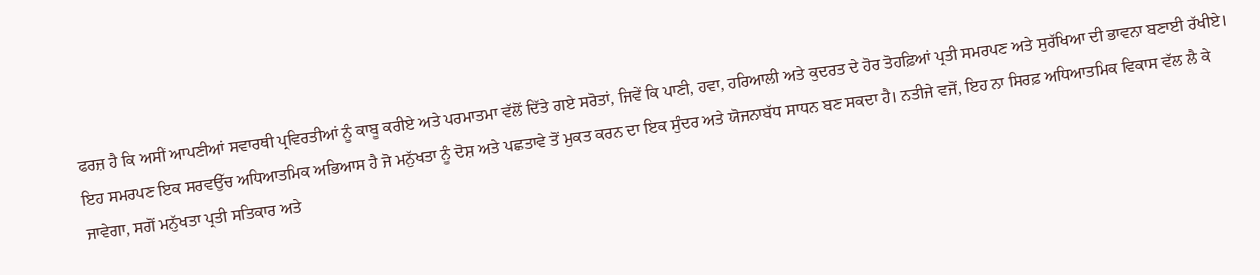ਫਰਜ਼ ਹੈ ਕਿ ਅਸੀਂ ਆਪਣੀਆਂ ਸਵਾਰਥੀ ਪ੍ਰਵਿਰਤੀਆਂ ਨੂੰ ਕਾਬੂ ਕਰੀਏ ਅਤੇ ਪਰਮਾਤਮਾ ਵੱਲੋਂ ਦਿੱਤੇ ਗਏ ਸਰੋਤਾਂ, ਜਿਵੇਂ ਕਿ ਪਾਣੀ, ਹਵਾ, ਹਰਿਆਲੀ ਅਤੇ ਕੁਦਰਤ ਦੇ ਹੋਰ ਤੋਹਫ਼ਿਆਂ ਪ੍ਰਤੀ ਸਮਰਪਣ ਅਤੇ ਸੁਰੱਖਿਆ ਦੀ ਭਾਵਨਾ ਬਣਾਈ ਰੱਖੀਏ। ਇਹ ਸਮਰਪਣ ਇਕ ਸਰਵਉੱਚ ਅਧਿਆਤਮਿਕ ਅਭਿਆਸ ਹੈ ਜੋ ਮਨੁੱਖਤਾ ਨੂੰ ਦੋਸ਼ ਅਤੇ ਪਛਤਾਵੇ ਤੋਂ ਮੁਕਤ ਕਰਨ ਦਾ ਇਕ ਸੁੰਦਰ ਅਤੇ ਯੋਜਨਾਬੱਧ ਸਾਧਨ ਬਣ ਸਕਦਾ ਹੈ। ਨਤੀਜੇ ਵਜੋਂ, ਇਹ ਨਾ ਸਿਰਫ਼ ਅਧਿਆਤਮਿਕ ਵਿਕਾਸ ਵੱਲ ਲੈ ਕੇ ਜਾਵੇਗਾ, ਸਗੋਂ ਮਨੁੱਖਤਾ ਪ੍ਰਤੀ ਸਤਿਕਾਰ ਅਤੇ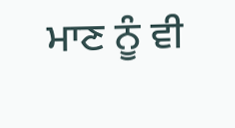ਮਾਣ ਨੂੰ ਵੀ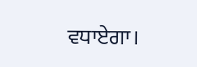ਵਧਾਏਗਾ।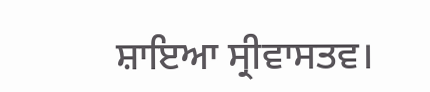ਸ਼ਾਇਆ ਸ੍ਰੀਵਾਸਤਵ।